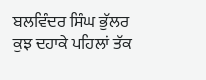ਬਲਵਿੰਦਰ ਸਿੰਘ ਭੁੱਲਰ
ਕੁਝ ਦਹਾਕੇ ਪਹਿਲਾਂ ਤੱਕ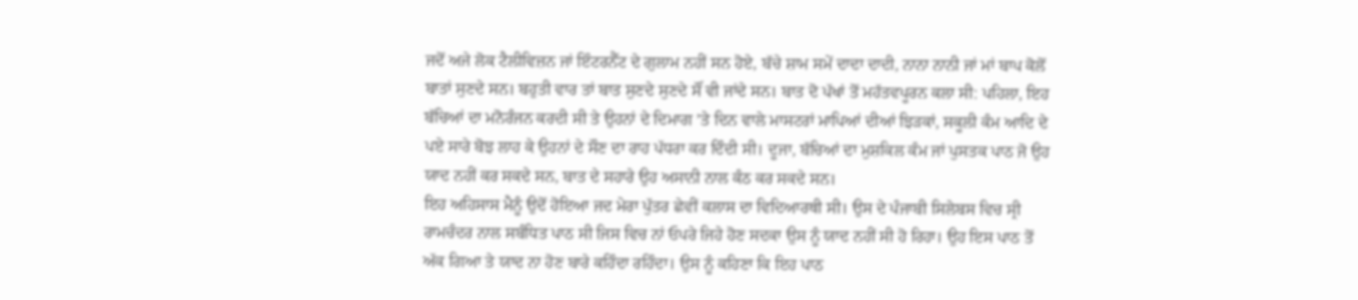ਜਦੋਂ ਅਜੇ ਲੋਕ ਟੈਲੀਵਿਜ਼ਨ ਜਾਂ ਇੰਟਰਨੈੱਟ ਦੇ ਗੁਲਾਮ ਨਹੀਂ ਸਨ ਹੋਏ, ਬੱਚੇ ਸ਼ਾਮ ਸਮੇਂ ਦਾਦਾ ਦਾਦੀ, ਨਾਨਾ ਨਾਨੀ ਜਾਂ ਮਾਂ ਬਾਪ ਕੋਲੋਂ ਬਾਤਾਂ ਸੁਣਦੇ ਸਨ। ਬਹੁਤੀ ਵਾਰ ਤਾਂ ਬਾਤ ਸੁਣਦੇ ਸੁਣਦੇ ਸੌਂ ਵੀ ਜਾਂਦੇ ਸਨ। ਬਾਤ ਦੋ ਪੱਖਾਂ ਤੋਂ ਮਹੱਤਵਪੂਰਨ ਕਲਾ ਸੀ: ਪਹਿਲਾ, ਇਹ ਬੱਚਿਆਂ ਦਾ ਮਨੋਰੰਜਨ ਕਰਦੀ ਸੀ ਤੇ ਉਹਨਾਂ ਦੇ ਦਿਮਾਗ ’ਤੇ ਦਿਨ ਵਾਲੇ ਮਾਸਟਰਾਂ ਮਾਪਿਆਂ ਦੀਆਂ ਝਿੜਕਾਂ, ਸਕੂਲੀ ਕੰਮ ਆਦਿ ਦੇ ਪਏ ਸਾਰੇ ਬੋਝ ਲਾਹ ਕੇ ਉਹਨਾਂ ਦੇ ਸੌਣ ਦਾ ਰਾਹ ਪੱਧਰਾ ਕਰ ਦਿੰਦੀ ਸੀ। ਦੂਜਾ, ਬੱਚਿਆਂ ਦਾ ਮੁਸ਼ਕਿਲ ਕੰਮ ਜਾਂ ਪੁਸਤਕ ਪਾਠ ਜੋ ਉਹ ਯਾਦ ਨਹੀਂ ਕਰ ਸਕਦੇ ਸਨ, ਬਾਤ ਦੇ ਸਹਾਰੇ ਉਹ ਅਸਾਨੀ ਨਾਲ ਕੰਠ ਕਰ ਸਕਦੇ ਸਨ।
ਇਹ ਅਹਿਸਾਸ ਮੈਨੂੰ ਉਦੋਂ ਹੋਇਆ ਜਦ ਮੇਰਾ ਪੁੱਤਰ ਛੇਵੀਂ ਕਲਾਸ ਦਾ ਵਿਦਿਆਰਥੀ ਸੀ। ਉਸ ਦੇ ਪੰਜਾਬੀ ਸਿਲੇਬਸ ਵਿਚ ਸ੍ਰੀ ਰਾਮਚੰਦਰ ਨਾਲ ਸਬੰਧਿਤ ਪਾਠ ਸੀ ਜਿਸ ਵਿਚ ਨਾਂ ਓਪਰੇ ਜਿਹੇ ਹੋਣ ਸਦਕਾ ਉਸ ਨੂੰ ਯਾਦ ਨਹੀਂ ਸੀ ਹੋ ਰਿਹਾ। ਉਹ ਇਸ ਪਾਠ ਤੋਂ ਅੱਕ ਗਿਆ ਤੇ ਯਾਦ ਨਾ ਹੋਣ ਬਾਰੇ ਕਹਿੰਦਾ ਰਹਿੰਦਾ। ਉਸ ਨੂੰ ਕਹਿਣਾ ਕਿ ਇਹ ਪਾਠ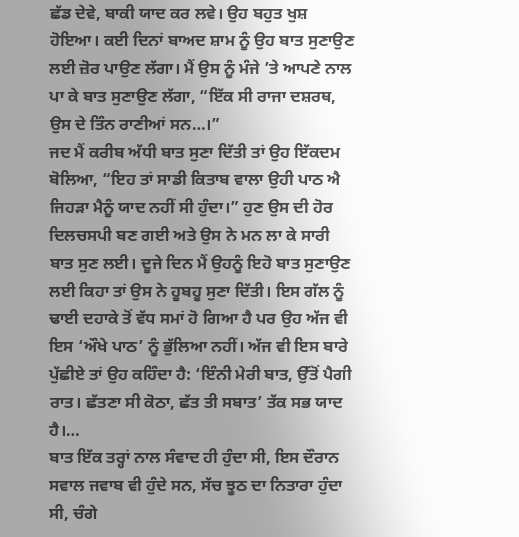ਛੱਡ ਦੇਵੇ, ਬਾਕੀ ਯਾਦ ਕਰ ਲਵੇ। ਉਹ ਬਹੁਤ ਖੁਸ਼ ਹੋਇਆ। ਕਈ ਦਿਨਾਂ ਬਾਅਦ ਸ਼ਾਮ ਨੂੰ ਉਹ ਬਾਤ ਸੁਣਾਉਣ ਲਈ ਜ਼ੋਰ ਪਾਉਣ ਲੱਗਾ। ਮੈਂ ਉਸ ਨੂੰ ਮੰਜੇ ’ਤੇ ਆਪਣੇ ਨਾਲ ਪਾ ਕੇ ਬਾਤ ਸੁਣਾਉਣ ਲੱਗਾ, “ਇੱਕ ਸੀ ਰਾਜਾ ਦਸ਼ਰਥ, ਉਸ ਦੇ ਤਿੰਨ ਰਾਣੀਆਂ ਸਨ…।”
ਜਦ ਮੈਂ ਕਰੀਬ ਅੱਧੀ ਬਾਤ ਸੁਣਾ ਦਿੱਤੀ ਤਾਂ ਉਹ ਇੱਕਦਮ ਬੋਲਿਆ, “ਇਹ ਤਾਂ ਸਾਡੀ ਕਿਤਾਬ ਵਾਲਾ ਉਹੀ ਪਾਠ ਐ ਜਿਹੜਾ ਮੈਨੂੰ ਯਾਦ ਨਹੀਂ ਸੀ ਹੁੰਦਾ।” ਹੁਣ ਉਸ ਦੀ ਹੋਰ ਦਿਲਚਸਪੀ ਬਣ ਗਈ ਅਤੇ ਉਸ ਨੇ ਮਨ ਲਾ ਕੇ ਸਾਰੀ ਬਾਤ ਸੁਣ ਲਈ। ਦੂਜੇ ਦਿਨ ਮੈਂ ਉਹਨੂੰ ਇਹੋ ਬਾਤ ਸੁਣਾਉਣ ਲਈ ਕਿਹਾ ਤਾਂ ਉਸ ਨੇ ਹੂਬਹੂ ਸੁਣਾ ਦਿੱਤੀ। ਇਸ ਗੱਲ ਨੂੰ ਢਾਈ ਦਹਾਕੇ ਤੋਂ ਵੱਧ ਸਮਾਂ ਹੋ ਗਿਆ ਹੈ ਪਰ ਉਹ ਅੱਜ ਵੀ ਇਸ ‘ਔਖੇ ਪਾਠ’ ਨੂੰ ਭੁੱਲਿਆ ਨਹੀਂ। ਅੱਜ ਵੀ ਇਸ ਬਾਰੇ ਪੁੱਛੀਏ ਤਾਂ ਉਹ ਕਹਿੰਦਾ ਹੈ: ‘ਇੰਨੀ ਮੇਰੀ ਬਾਤ, ਉੱਤੋਂ ਪੈਗੀ ਰਾਤ। ਛੱਤਣਾ ਸੀ ਕੋਠਾ, ਛੱਤ ਤੀ ਸਬਾਤ’ ਤੱਕ ਸਭ ਯਾਦ ਹੈ।…
ਬਾਤ ਇੱਕ ਤਰ੍ਹਾਂ ਨਾਲ ਸੰਵਾਦ ਹੀ ਹੁੰਦਾ ਸੀ, ਇਸ ਦੌਰਾਨ ਸਵਾਲ ਜਵਾਬ ਵੀ ਹੁੰਦੇ ਸਨ, ਸੱਚ ਝੂਠ ਦਾ ਨਿਤਾਰਾ ਹੁੰਦਾ ਸੀ, ਚੰਗੇ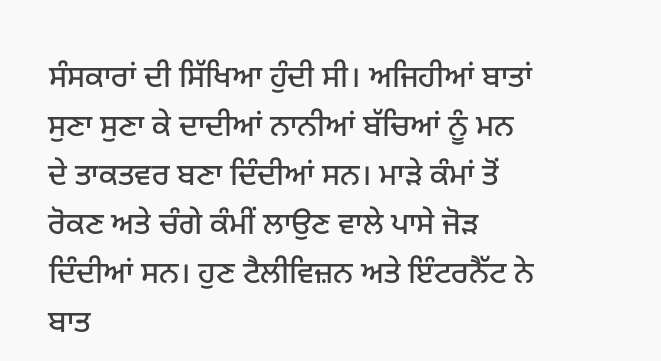ਸੰਸਕਾਰਾਂ ਦੀ ਸਿੱਖਿਆ ਹੁੰਦੀ ਸੀ। ਅਜਿਹੀਆਂ ਬਾਤਾਂ ਸੁਣਾ ਸੁਣਾ ਕੇ ਦਾਦੀਆਂ ਨਾਨੀਆਂ ਬੱਚਿਆਂ ਨੂੰ ਮਨ ਦੇ ਤਾਕਤਵਰ ਬਣਾ ਦਿੰਦੀਆਂ ਸਨ। ਮਾੜੇ ਕੰਮਾਂ ਤੋਂ ਰੋਕਣ ਅਤੇ ਚੰਗੇ ਕੰਮੀਂ ਲਾਉਣ ਵਾਲੇ ਪਾਸੇ ਜੋੜ ਦਿੰਦੀਆਂ ਸਨ। ਹੁਣ ਟੈਲੀਵਿਜ਼ਨ ਅਤੇ ਇੰਟਰਨੈੱਟ ਨੇ ਬਾਤ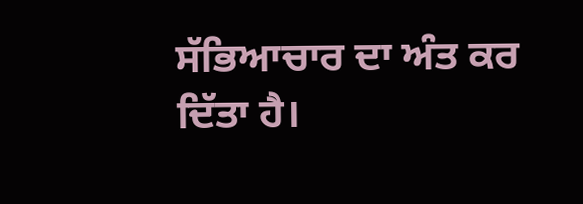ਸੱਭਿਆਚਾਰ ਦਾ ਅੰਤ ਕਰ ਦਿੱਤਾ ਹੈ।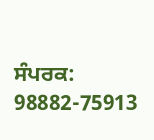ਸੰਪਰਕ: 98882-75913